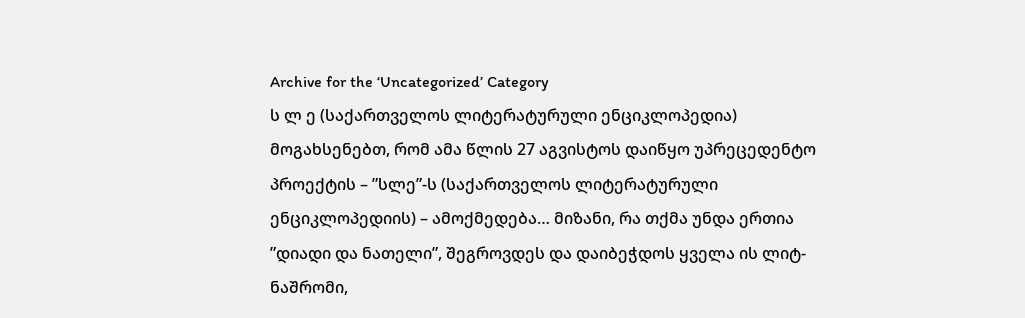Archive for the ‘Uncategorized’ Category
ს ლ ე (საქართველოს ლიტერატურული ენციკლოპედია)
მოგახსენებთ, რომ ამა წლის 27 აგვისტოს დაიწყო უპრეცედენტო პროექტის – ”სლე”-ს (საქართველოს ლიტერატურული ენციკლოპედიის) – ამოქმედება… მიზანი, რა თქმა უნდა ერთია ”დიადი და ნათელი”, შეგროვდეს და დაიბეჭდოს ყველა ის ლიტ-ნაშრომი,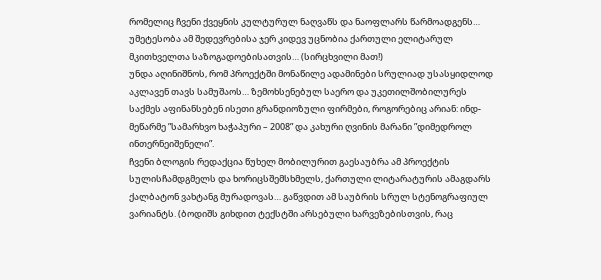რომელიც ჩვენი ქვეყნის კულტურულ ნაღვაწს და ნაოფლარს წარმოადგენს… უმეტესობა ამ შედევრებისა ჯერ კიდევ უცნობია ქართული ელიტარულ მკითხველთა საზოგადოებისათვის… (სირცხვილი მათ!)
უნდა აღინიშნოს, რომ პროექტში მონაწილე ადამინები სრულიად უსასყიდლოდ აკლავენ თავს სამუშაოს… ზემოხსენებულ საერო და უკეთილშობილურეს საქმეს აფინანსებენ ისეთი გრანდიოზული ფირმები, როგორებიც არიან: ინდ-მეწარმე ”სამარხვო ხაჭაპური – 2008” და კახური ღვინის მარანი ”დიმედროლ ინთერნეიშენელი”.
ჩვენი ბლოგის რედაქცია წუხელ მობილურით გაესაუბრა ამ პროექტის სულისჩამდგმელს და ხორიცსშემსხმელს, ქართული ლიტარატურის ამაგდარს ქალბატონ ვახტანგ მურადოვას… გაწვდით ამ საუბრის სრულ სტენოგრაფიულ ვარიანტს. (ბოდიშს გიხდით ტექსტში არსებული ხარვეზებისთვის, რაც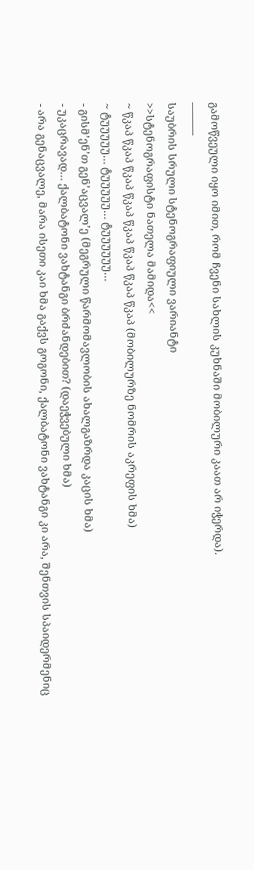გამოწვეული იყო იმით, რომ ჩვენი სახლის კუხნაში მობილური კაათ არ იჭერდა).
———
საუბრის სრული სტენოგრაფიული ვარიანტი
>>სტენოგრაფისტი ნათელა მამიდა<<
~ წკაპ წკაპ წკაპ წკაპ წკაპ წკაპ წკაპ წკაპ (მობილურზე ნომრის აკრეფის ხმა)
~ ტუუუუუ… ტუუუუუ… ტუუუუუუ…
- გისმ’ენ’თ გენ’აცვალ’ე (მეგრული წარმომავლობის ახალგაზრდა კაცის ხმა)
- უკაცრავად… ქალბატონი ვახტანგი ბრძანდებით? (დაეჭვებული ხმა)
- არა გენაცვალე, მარა ისეთი კაი ხმა გაქვს გოგონი, ქალბატონი ვახტანგი კი არა, შენთვის სპაიდერმენიც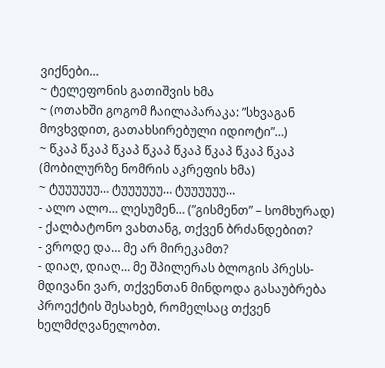ვიქნები…
~ ტელეფონის გათიშვის ხმა
~ (ოთახში გოგომ ჩაილაპარაკა: ”სხვაგან მოვხვდით, გათახსირებული იდიოტი”…)
~ წკაპ წკაპ წკაპ წკაპ წკაპ წკაპ წკაპ წკაპ (მობილურზე ნომრის აკრეფის ხმა)
~ ტუუუუუუ… ტუუუუუუ… ტუუუუუუ…
- ალო ალო… ლესუმენ… (”გისმენთ” – სომხურად)
- ქალბატონო ვახთანგ, თქვენ ბრძანდებით?
- ვროდე და… მე არ მირეკამთ?
- დიაღ, დიაღ… მე შპილერას ბლოგის პრესს-მდივანი ვარ, თქვენთან მინდოდა გასაუბრება პროექტის შესახებ, რომელსაც თქვენ ხელმძღვანელობთ.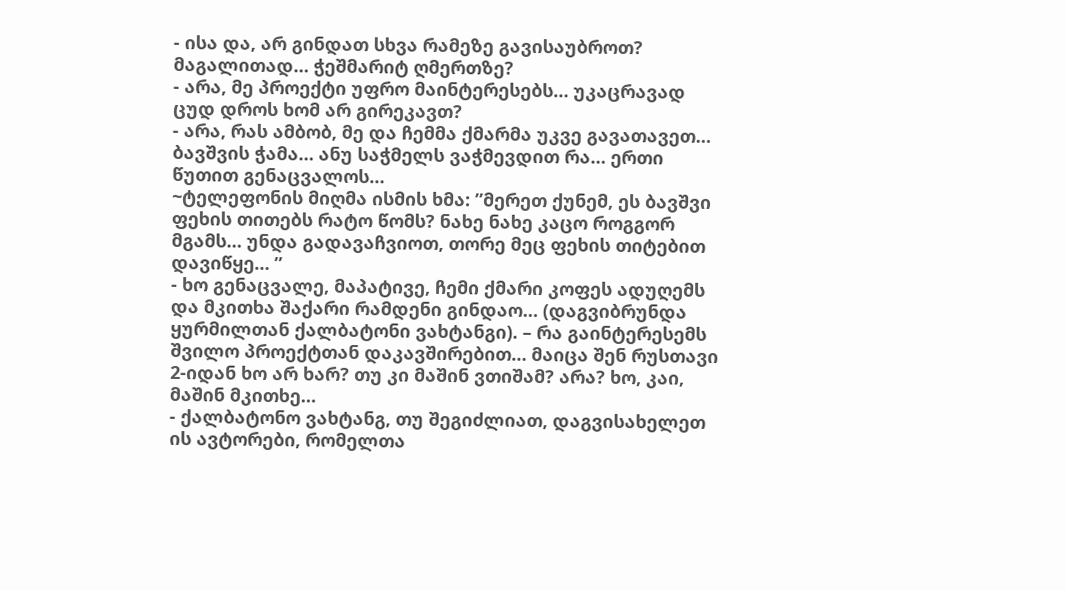- ისა და, არ გინდათ სხვა რამეზე გავისაუბროთ? მაგალითად… ჭეშმარიტ ღმერთზე?
- არა, მე პროექტი უფრო მაინტერესებს… უკაცრავად ცუდ დროს ხომ არ გირეკავთ?
- არა, რას ამბობ, მე და ჩემმა ქმარმა უკვე გავათავეთ… ბავშვის ჭამა… ანუ საჭმელს ვაჭმევდით რა… ერთი წუთით გენაცვალოს…
~ტელეფონის მიღმა ისმის ხმა: ”მერეთ ქუნემ, ეს ბავშვი ფეხის თითებს რატო წომს? ნახე ნახე კაცო როგგორ მგამს… უნდა გადავაჩვიოთ, თორე მეც ფეხის თიტებით დავიწყე… ”
- ხო გენაცვალე, მაპატივე, ჩემი ქმარი კოფეს ადუღემს და მკითხა შაქარი რამდენი გინდაო… (დაგვიბრუნდა ყურმილთან ქალბატონი ვახტანგი). – რა გაინტერესემს შვილო პროექტთან დაკავშირებით… მაიცა შენ რუსთავი 2-იდან ხო არ ხარ? თუ კი მაშინ ვთიშამ? არა? ხო, კაი, მაშინ მკითხე…
- ქალბატონო ვახტანგ, თუ შეგიძლიათ, დაგვისახელეთ ის ავტორები, რომელთა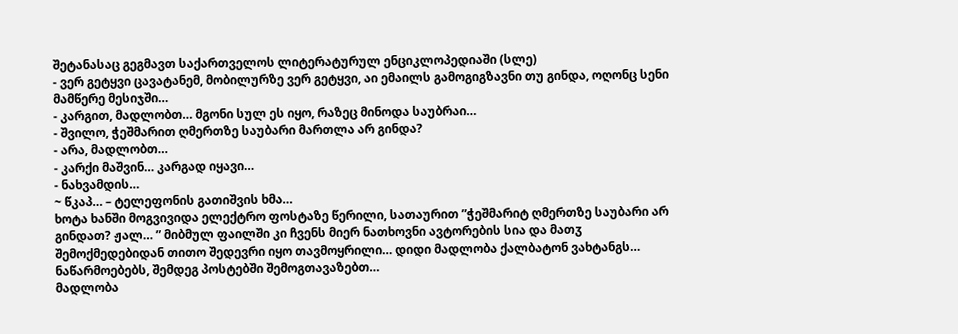შეტანასაც გეგმავთ საქართველოს ლიტერატურულ ენციკლოპედიაში (სლე)
- ვერ გეტყვი ცავატანემ, მობილურზე ვერ გეტყვი, აი ემაილს გამოგიგზავნი თუ გინდა, ოღონც სენი მამწერე მესიჯში…
- კარგით, მადლობთ… მგონი სულ ეს იყო, რაზეც მინოდა საუბრაი…
- შვილო, ჭეშმარით ღმერთზე საუბარი მართლა არ გინდა?
- არა, მადლობთ…
- კარქი მაშვინ… კარგად იყავი…
- ნახვამდის…
~ წკაპ… – ტელეფონის გათიშვის ხმა…
ხოტა ხანში მოგვივიდა ელექტრო ფოსტაზე წერილი, სათაურით ”ჭეშმარიტ ღმერთზე საუბარი არ გინდათ? ჟალ… ” მიბმულ ფაილში კი ჩვენს მიერ ნათხოვნი ავტორების სია და მათჳ შემოქმედებიდან თითო შედევრი იყო თავმოყრილი… დიდი მადლობა ქალბატონ ვახტანგს…
ნაწარმოებებს, შემდეგ პოსტებში შემოგთავაზებთ…
მადლობა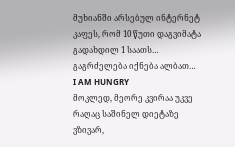მუხიანში არსებულ ინტერნეტ კაფეს, რომ 10 წუთი დაგვიმატა გადახდილ 1 საათს…
გაგრძელება იქნება ალბათ…
I AM HUNGRY
მოკლედ, მეორე კვირაა უკვე რაღაც საშინელ დიეტაზე ვზივარ,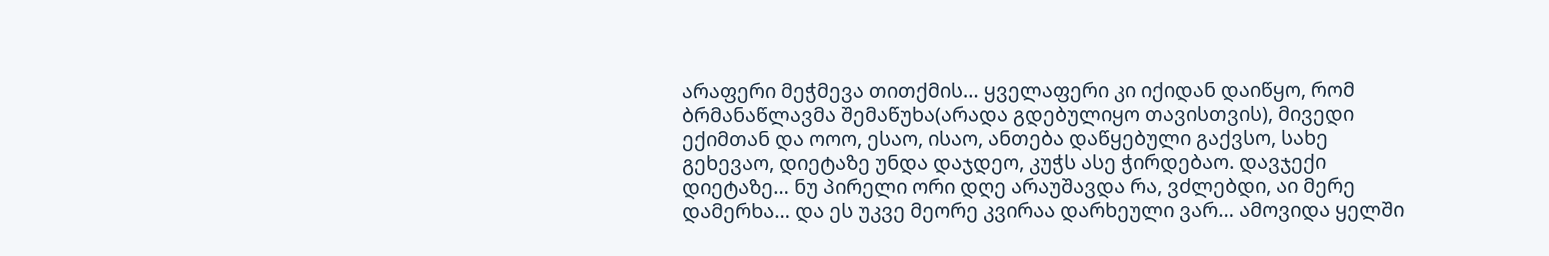არაფერი მეჭმევა თითქმის… ყველაფერი კი იქიდან დაიწყო, რომ ბრმანაწლავმა შემაწუხა(არადა გდებულიყო თავისთვის), მივედი ექიმთან და ოოო, ესაო, ისაო, ანთება დაწყებული გაქვსო, სახე გეხევაო, დიეტაზე უნდა დაჯდეო, კუჭს ასე ჭირდებაო. დავჯექი დიეტაზე… ნუ პირელი ორი დღე არაუშავდა რა, ვძლებდი, აი მერე დამერხა… და ეს უკვე მეორე კვირაა დარხეული ვარ… ამოვიდა ყელში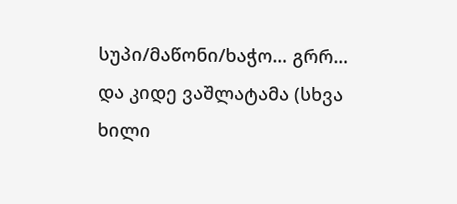სუპი/მაწონი/ხაჭო… გრრ… და კიდე ვაშლატამა (სხვა ხილი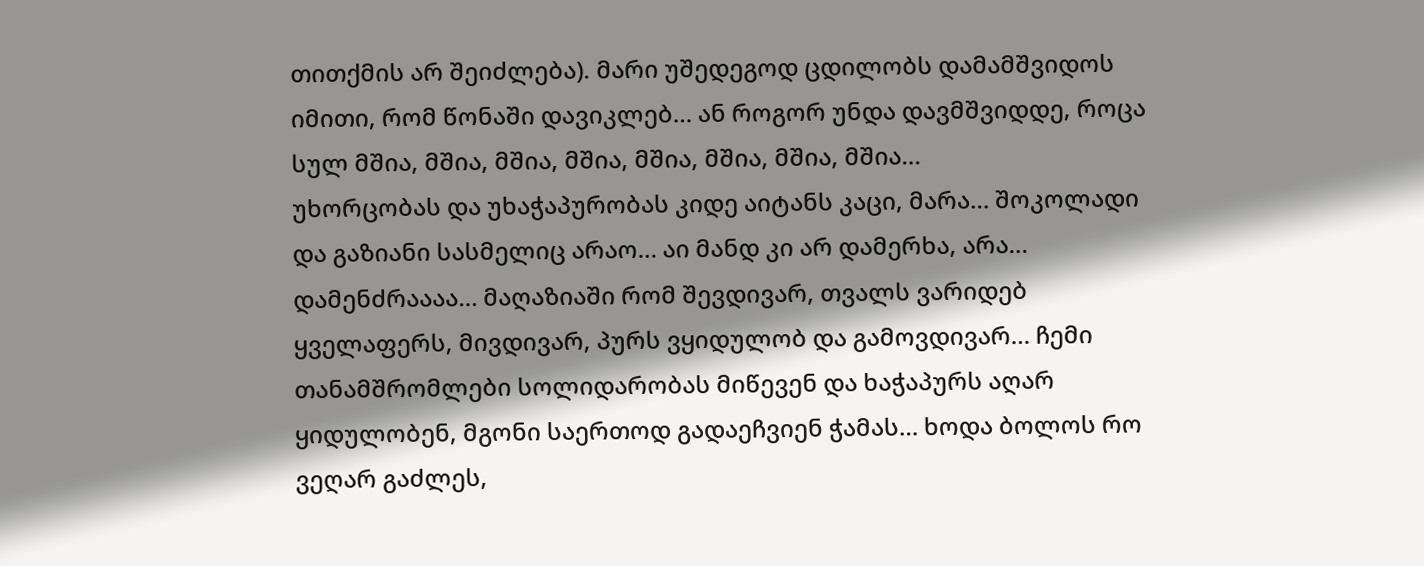თითქმის არ შეიძლება). მარი უშედეგოდ ცდილობს დამამშვიდოს იმითი, რომ წონაში დავიკლებ… ან როგორ უნდა დავმშვიდდე, როცა სულ მშია, მშია, მშია, მშია, მშია, მშია, მშია, მშია…
უხორცობას და უხაჭაპურობას კიდე აიტანს კაცი, მარა… შოკოლადი და გაზიანი სასმელიც არაო… აი მანდ კი არ დამერხა, არა… დამენძრაააა… მაღაზიაში რომ შევდივარ, თვალს ვარიდებ ყველაფერს, მივდივარ, პურს ვყიდულობ და გამოვდივარ… ჩემი თანამშრომლები სოლიდარობას მიწევენ და ხაჭაპურს აღარ ყიდულობენ, მგონი საერთოდ გადაეჩვიენ ჭამას… ხოდა ბოლოს რო ვეღარ გაძლეს,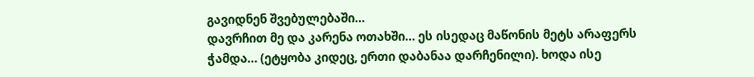გავიდნენ შვებულებაში…
დავრჩით მე და კარენა ოთახში… ეს ისედაც მაწონის მეტს არაფერს ჭამდა… (ეტყობა კიდეც, ერთი დაბანაა დარჩენილი). ხოდა ისე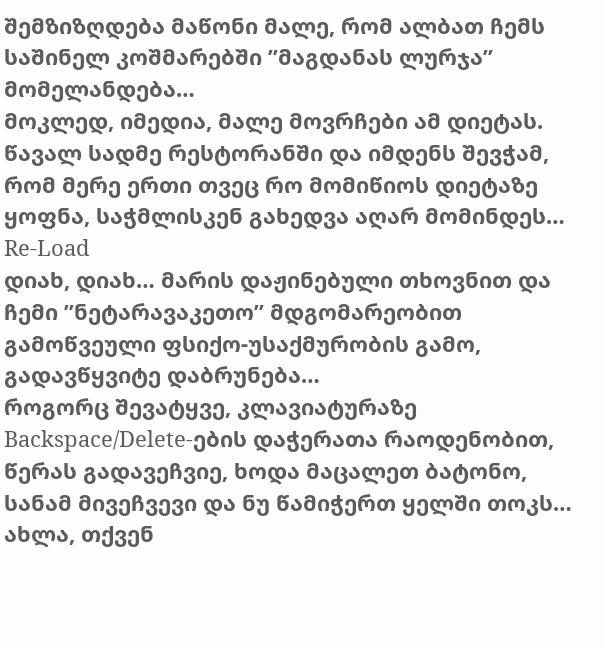შემზიზღდება მაწონი მალე, რომ ალბათ ჩემს საშინელ კოშმარებში ”მაგდანას ლურჯა” მომელანდება…
მოკლედ, იმედია, მალე მოვრჩები ამ დიეტას. წავალ სადმე რესტორანში და იმდენს შევჭამ, რომ მერე ერთი თვეც რო მომიწიოს დიეტაზე ყოფნა, საჭმლისკენ გახედვა აღარ მომინდეს…
Re-Load
დიახ, დიახ… მარის დაჟინებული თხოვნით და ჩემი ”ნეტარავაკეთო” მდგომარეობით გამოწვეული ფსიქო-უსაქმურობის გამო, გადავწყვიტე დაბრუნება…
როგორც შევატყვე, კლავიატურაზე Backspace/Delete-ების დაჭერათა რაოდენობით, წერას გადავეჩვიე, ხოდა მაცალეთ ბატონო, სანამ მივეჩვევი და ნუ წამიჭერთ ყელში თოკს…
ახლა, თქვენ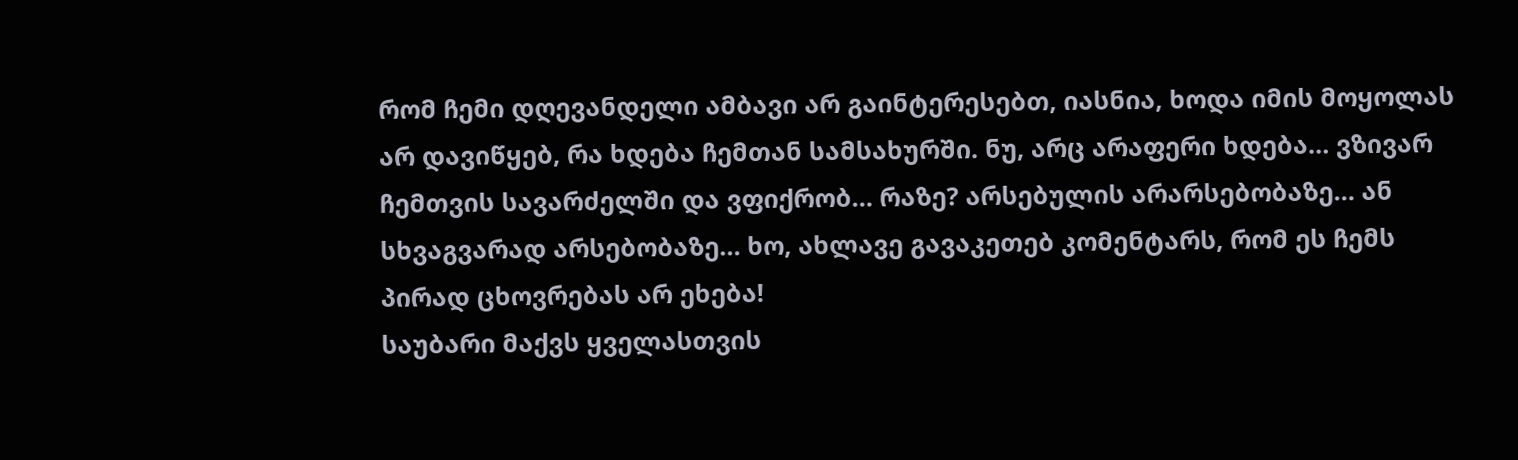რომ ჩემი დღევანდელი ამბავი არ გაინტერესებთ, იასნია, ხოდა იმის მოყოლას არ დავიწყებ, რა ხდება ჩემთან სამსახურში. ნუ, არც არაფერი ხდება… ვზივარ ჩემთვის სავარძელში და ვფიქრობ… რაზე? არსებულის არარსებობაზე… ან სხვაგვარად არსებობაზე… ხო, ახლავე გავაკეთებ კომენტარს, რომ ეს ჩემს პირად ცხოვრებას არ ეხება!
საუბარი მაქვს ყველასთვის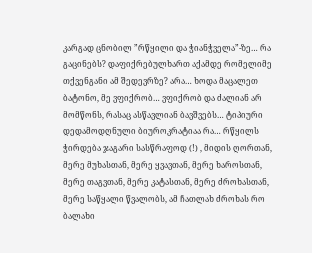კარგად ცნობილ ”რწყილი და ჭიანჭველა”-ზე… რა გაცინებს? დაფიქრებულხართ აქამდე რომელიმე თქვენგანი ამ შედევრზე? არა… ხოდა მაცალეთ ბატონო, მე ვფიქრობ… ვფიქრობ და ძალიან არ მომწონს, რასაც ასწავლიან ბავშვებს… ტიპიური დედამოდღნული ბიუროკრატიაა რა… რწყილს ჭირდება ჯაგარი სასწრაფოდ (!) , მიდის ღორთან, მერე მუხასთან, მერე ყვავთან, მერე ხაროსთან, მერე თაგვთან, მერე კატასთან, მერე ძროხასთან, მერე საწყალი წვალობს, ამ ჩათლახ ძროხას რო ბალახი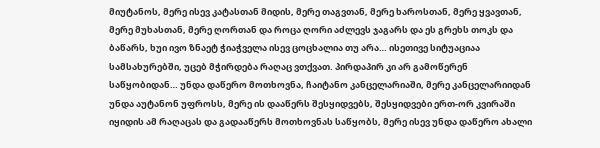მიუტანოს, მერე ისევ კატასთან მიდის, მერე თაგვთან, მერე ხაროსთან, მერე ყვავთან, მერე მუხასთან, მერე ღორთან და როცა ღორი აძლევს ჯაგარს და ეს გრეხს თოკს და ბაწარს, ხუი ივო ზნაეტ ჭიაჭველა ისევ ცოცხალია თუ არა… ისეთივე სიტუაციაა სამსახურებში, უცებ მჭირდება რაღაც ვთქვათ. პირდაპირ კი არ გამოწერენ საწყობიდან… უნდა დაწერო მოთხოვნა, ჩაიტანო კანცელარიაში, მერე კანცელარიიდან უნდა აუტანონ უფროსს, მერე ის დააწერს შესყიდვებს, შესყიდვები ერთ-ორ კვირაში იყიდის ამ რაღაცას და გადააწერს მოთხოვნას საწყობს, მერე ისევ უნდა დაწერო ახალი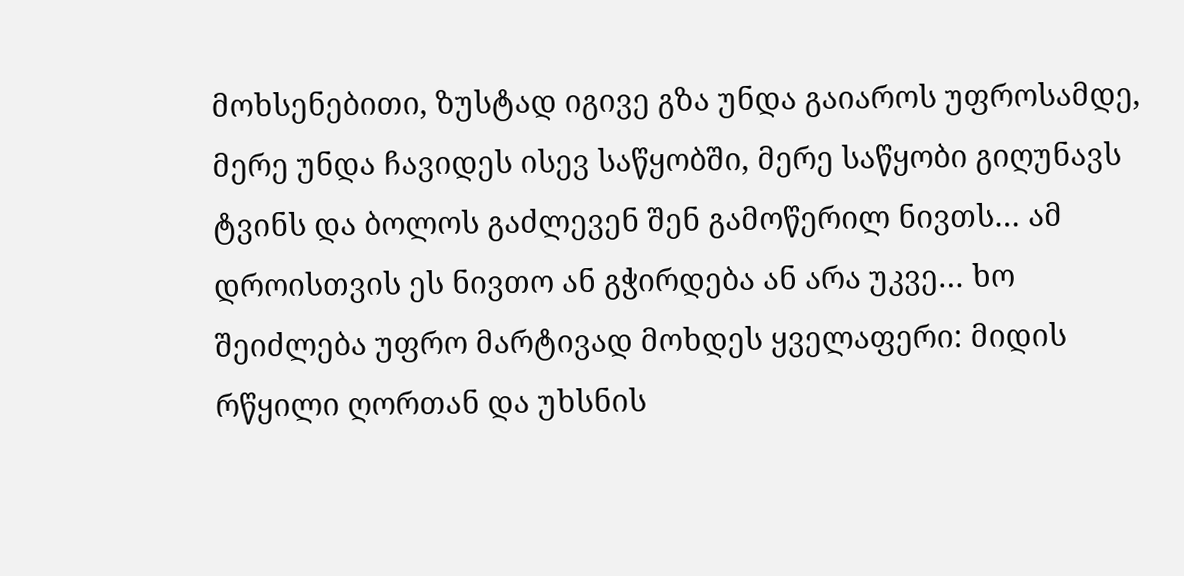მოხსენებითი, ზუსტად იგივე გზა უნდა გაიაროს უფროსამდე, მერე უნდა ჩავიდეს ისევ საწყობში, მერე საწყობი გიღუნავს ტვინს და ბოლოს გაძლევენ შენ გამოწერილ ნივთს… ამ დროისთვის ეს ნივთო ან გჭირდება ან არა უკვე… ხო შეიძლება უფრო მარტივად მოხდეს ყველაფერი: მიდის რწყილი ღორთან და უხსნის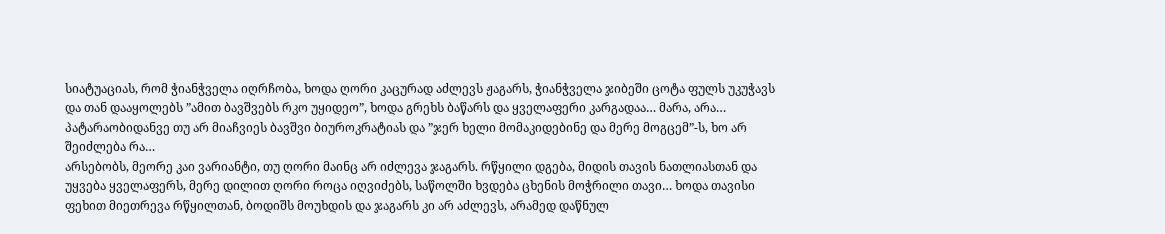სიატუაციას, რომ ჭიანჭველა იღრჩობა, ხოდა ღორი კაცურად აძლევს ჟაგარს, ჭიანჭველა ჯიბეში ცოტა ფულს უკუჭავს და თან დააყოლებს ”ამით ბავშვებს რკო უყიდეო”, ხოდა გრეხს ბაწარს და ყველაფერი კარგადაა… მარა, არა… პატარაობიდანვე თუ არ მიაჩვიეს ბავშვი ბიუროკრატიას და ”ჯერ ხელი მომაკიდებინე და მერე მოგცემ”-ს, ხო არ შეიძლება რა…
არსებობს, მეორე კაი ვარიანტი, თუ ღორი მაინც არ იძლევა ჯაგარს. რწყილი დგება, მიდის თავის ნათლიასთან და უყვება ყველაფერს, მერე დილით ღორი როცა იღვიძებს, საწოლში ხვდება ცხენის მოჭრილი თავი… ხოდა თავისი ფეხით მიეთრევა რწყილთან, ბოდიშს მოუხდის და ჯაგარს კი არ აძლევს, არამედ დაწნულ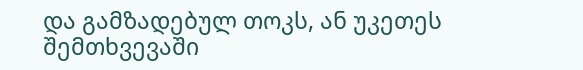და გამზადებულ თოკს, ან უკეთეს შემთხვევაში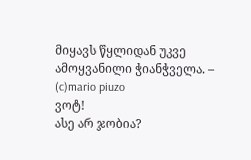მიყავს წყლიდან უკვე ამოყვანილი ჭიანჭველა. – (c)mario piuzo
ვოტ!
ასე არ ჯობია?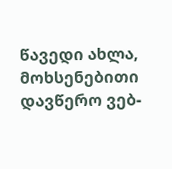წავედი ახლა, მოხსენებითი დავწერო ვებ-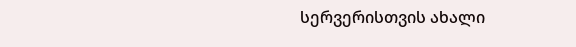სერვერისთვის ახალი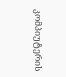კომპიუტერის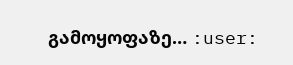გამოყოფაზე… :user: